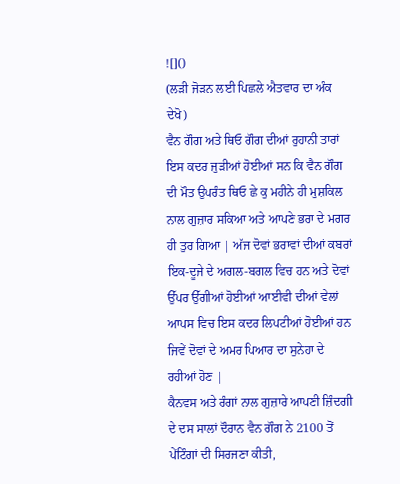![]()
(ਲੜੀ ਜੋੜਨ ਲਈ ਪਿਛਲੇ ਐਤਵਾਰ ਦਾ ਅੰਕ ਦੇਖੋ)
ਵੈਨ ਗੌਗ ਅਤੇ ਥਿਓ ਗੌਗ ਦੀਆਂ ਰੁਹਾਨੀ ਤਾਰਾਂ ਇਸ ਕਦਰ ਜੁੜੀਆਂ ਹੋਈਆਂ ਸਨ ਕਿ ਵੈਨ ਗੌਗ ਦੀ ਮੌਤ ਉਪਰੰਤ ਥਿਓ ਛੇ ਕੁ ਮਹੀਨੇ ਹੀ ਮੁਸ਼ਕਿਲ ਨਾਲ ਗੁਜ਼ਾਰ ਸਕਿਆ ਅਤੇ ਆਪਣੇ ਭਰਾ ਦੇ ਮਗਰ ਹੀ ਤੁਰ ਗਿਆ | ਅੱਜ ਦੋਵਾਂ ਭਰਾਵਾਂ ਦੀਆਂ ਕਬਰਾਂ ਇਕ-ਦੂਜੇ ਦੇ ਅਗਲ-ਬਗਲ ਵਿਚ ਹਨ ਅਤੇ ਦੋਵਾਂ ਉੱਪਰ ਉੱਗੀਆਂ ਹੋਈਆਂ ਆਈਵੀ ਦੀਆਂ ਵੇਲਾਂ ਆਪਸ ਵਿਚ ਇਸ ਕਦਰ ਲਿਪਟੀਆਂ ਹੋਈਆਂ ਹਨ ਜਿਵੇਂ ਦੋਵਾਂ ਦੇ ਅਮਰ ਪਿਆਰ ਦਾ ਸੁਨੇਹਾ ਦੇ ਰਹੀਆਂ ਹੋਣ |
ਕੈਨਵਸ ਅਤੇ ਰੰਗਾਂ ਨਾਲ ਗੁਜ਼ਾਰੇ ਆਪਣੀ ਜ਼ਿੰਦਗੀ ਦੇ ਦਸ ਸਾਲਾਂ ਦੌਰਾਨ ਵੈਨ ਗੌਗ ਨੇ 2100 ਤੋਂ ਪੇਂਟਿੰਗਾਂ ਦੀ ਸਿਰਜਣਾ ਕੀਤੀ,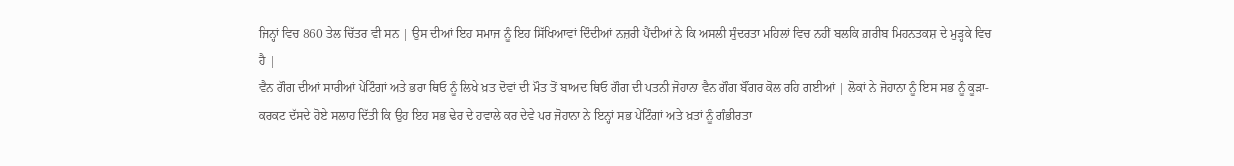ਜਿਨ੍ਹਾਂ ਵਿਚ 860 ਤੇਲ ਚਿੱਤਰ ਵੀ ਸਨ | ਉਸ ਦੀਆਂ ਇਹ ਸਮਾਜ ਨੂੰ ਇਹ ਸਿੱਖਿਆਵਾਂ ਦਿੰਦੀਆਂ ਨਜ਼ਰੀ ਪੈਂਦੀਆਂ ਨੇ ਕਿ ਅਸਲੀ ਸੁੰਦਰਤਾ ਮਹਿਲਾਂ ਵਿਚ ਨਹੀਂ ਬਲਕਿ ਗ਼ਰੀਬ ਮਿਹਨਤਕਸ਼ ਦੇ ਮੁੜ੍ਹਕੇ ਵਿਚ ਹੈ |
ਵੈਨ ਗੌਗ ਦੀਆਂ ਸਾਰੀਆਂ ਪੇਂਟਿੰਗਾਂ ਅਤੇ ਭਰਾ ਥਿਓ ਨੂੰ ਲਿਖੇ ਖ਼ਤ ਦੋਵਾਂ ਦੀ ਮੌਤ ਤੋਂ ਬਾਅਦ ਥਿਓ ਗੌਗ ਦੀ ਪਤਨੀ ਜੋਹਾਨਾ ਵੈਨ ਗੌਗ ਬੌਂਗਰ ਕੋਲ ਰਹਿ ਗਈਆਂ | ਲੋਕਾਂ ਨੇ ਜੋਹਾਨਾ ਨੂੰ ਇਸ ਸਭ ਨੂੰ ਕੂੜਾ-ਕਰਕਟ ਦੱਸਦੇ ਹੋਏ ਸਲਾਹ ਦਿੱਤੀ ਕਿ ਉਹ ਇਹ ਸਭ ਢੇਰ ਦੇ ਹਵਾਲੇ ਕਰ ਦੇਵੇ ਪਰ ਜੋਹਾਨਾ ਨੇ ਇਨ੍ਹਾਂ ਸਭ ਪੇਂਟਿੰਗਾਂ ਅਤੇ ਖ਼ਤਾਂ ਨੂੰ ਗੰਭੀਰਤਾ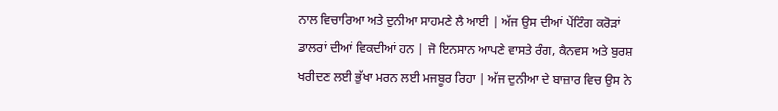ਨਾਲ ਵਿਚਾਰਿਆ ਅਤੇ ਦੁਨੀਆ ਸਾਹਮਣੇ ਲੈ ਆਈ | ਅੱਜ ਉਸ ਦੀਆਂ ਪੇਂਟਿੰਗ ਕਰੋੜਾਂ ਡਾਲਰਾਂ ਦੀਆਂ ਵਿਕਦੀਆਂ ਹਨ | ਜੋ ਇਨਸਾਨ ਆਪਣੇ ਵਾਸਤੇ ਰੰਗ, ਕੈਨਵਸ ਅਤੇ ਬੁਰਸ਼ ਖਰੀਦਣ ਲਈ ਭੁੱਖਾ ਮਰਨ ਲਈ ਮਜਬੂਰ ਰਿਹਾ | ਅੱਜ ਦੁਨੀਆ ਦੇ ਬਾਜ਼ਾਰ ਵਿਚ ਉਸ ਨੇ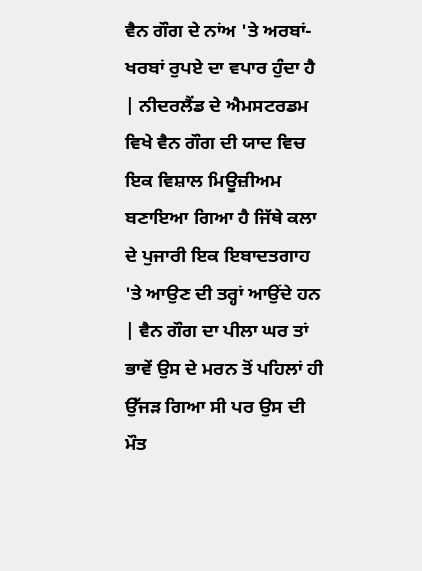ਵੈਨ ਗੌਗ ਦੇ ਨਾਂਅ 'ਤੇ ਅਰਬਾਂ-ਖਰਬਾਂ ਰੁਪਏ ਦਾ ਵਪਾਰ ਹੁੰਦਾ ਹੈ | ਨੀਦਰਲੈਂਡ ਦੇ ਐਮਸਟਰਡਮ ਵਿਖੇ ਵੈਨ ਗੌਗ ਦੀ ਯਾਦ ਵਿਚ ਇਕ ਵਿਸ਼ਾਲ ਮਿਊਜ਼ੀਅਮ ਬਣਾਇਆ ਗਿਆ ਹੈ ਜਿੱਥੇ ਕਲਾ ਦੇ ਪੁਜਾਰੀ ਇਕ ਇਬਾਦਤਗਾਹ 'ਤੇ ਆਉਣ ਦੀ ਤਰ੍ਹਾਂ ਆਉਂਦੇ ਹਨ | ਵੈਨ ਗੌਗ ਦਾ ਪੀਲਾ ਘਰ ਤਾਂ ਭਾਵੇਂ ਉਸ ਦੇ ਮਰਨ ਤੋਂ ਪਹਿਲਾਂ ਹੀ ਉੱਜੜ ਗਿਆ ਸੀ ਪਰ ਉਸ ਦੀ ਮੌਤ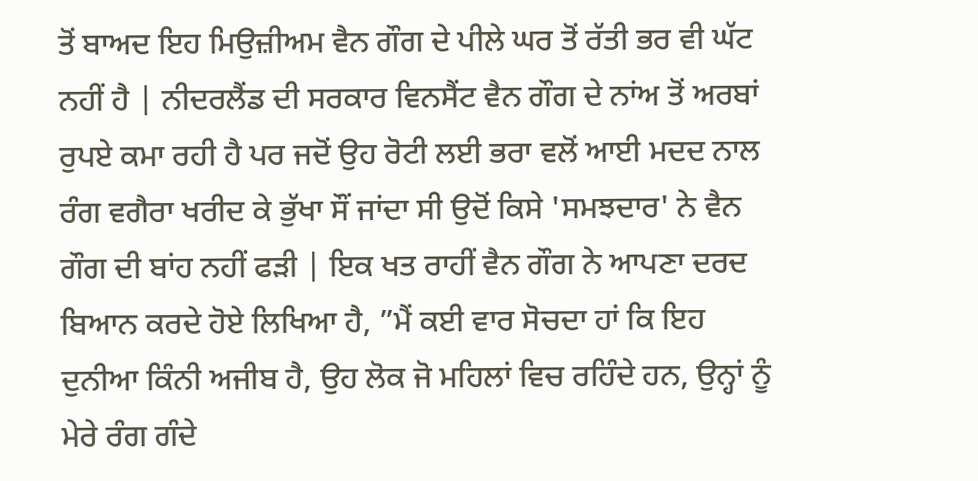ਤੋਂ ਬਾਅਦ ਇਹ ਮਿਉਜ਼ੀਅਮ ਵੈਨ ਗੌਗ ਦੇ ਪੀਲੇ ਘਰ ਤੋਂ ਰੱਤੀ ਭਰ ਵੀ ਘੱਟ ਨਹੀਂ ਹੈ | ਨੀਦਰਲੈਂਡ ਦੀ ਸਰਕਾਰ ਵਿਨਸੈਂਟ ਵੈਨ ਗੌਗ ਦੇ ਨਾਂਅ ਤੋਂ ਅਰਬਾਂ ਰੁਪਏ ਕਮਾ ਰਹੀ ਹੈ ਪਰ ਜਦੋਂ ਉਹ ਰੋਟੀ ਲਈ ਭਰਾ ਵਲੋਂ ਆਈ ਮਦਦ ਨਾਲ ਰੰਗ ਵਗੈਰਾ ਖਰੀਦ ਕੇ ਭੁੱਖਾ ਸੌਂ ਜਾਂਦਾ ਸੀ ਉਦੋਂ ਕਿਸੇ 'ਸਮਝਦਾਰ' ਨੇ ਵੈਨ ਗੌਗ ਦੀ ਬਾਂਹ ਨਹੀਂ ਫੜੀ | ਇਕ ਖਤ ਰਾਹੀਂ ਵੈਨ ਗੌਗ ਨੇ ਆਪਣਾ ਦਰਦ ਬਿਆਨ ਕਰਦੇ ਹੋਏ ਲਿਖਿਆ ਹੈ, ”ਮੈਂ ਕਈ ਵਾਰ ਸੋਚਦਾ ਹਾਂ ਕਿ ਇਹ ਦੁਨੀਆ ਕਿੰਨੀ ਅਜੀਬ ਹੈ, ਉਹ ਲੋਕ ਜੋ ਮਹਿਲਾਂ ਵਿਚ ਰਹਿੰਦੇ ਹਨ, ਉਨ੍ਹਾਂ ਨੂੰ ਮੇਰੇ ਰੰਗ ਗੰਦੇ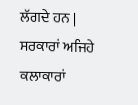ਲੱਗਦੇ ਹਨ | ਸਰਕਾਰਾਂ ਅਜਿਹੇ ਕਲਾਕਾਰਾਂ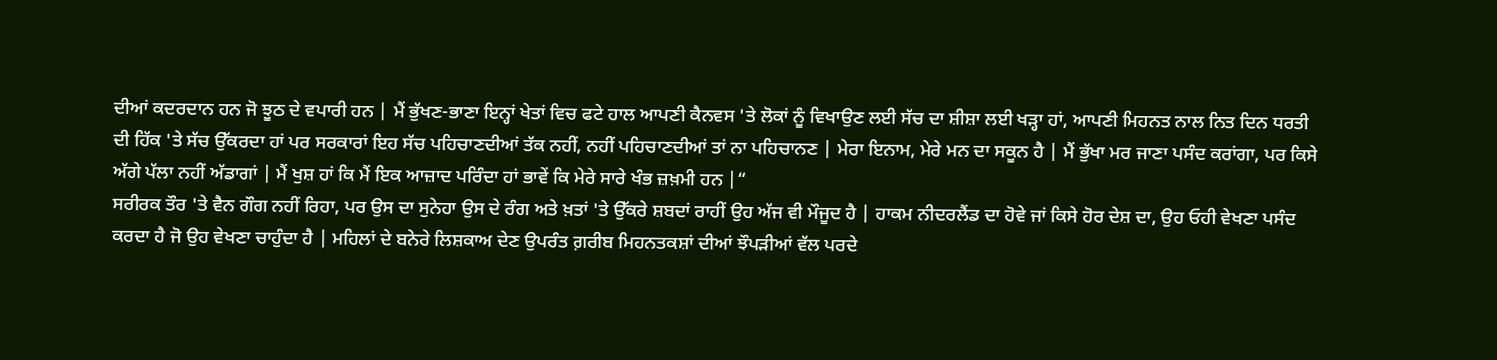ਦੀਆਂ ਕਦਰਦਾਨ ਹਨ ਜੋ ਝੂਠ ਦੇ ਵਪਾਰੀ ਹਨ | ਮੈਂ ਭੁੱਖਣ-ਭਾਣਾ ਇਨ੍ਹਾਂ ਖੇਤਾਂ ਵਿਚ ਫਟੇ ਹਾਲ ਆਪਣੀ ਕੈਨਵਸ 'ਤੇ ਲੋਕਾਂ ਨੂੰ ਵਿਖਾਉਣ ਲਈ ਸੱਚ ਦਾ ਸ਼ੀਸ਼ਾ ਲਈ ਖੜ੍ਹਾ ਹਾਂ, ਆਪਣੀ ਮਿਹਨਤ ਨਾਲ ਨਿਤ ਦਿਨ ਧਰਤੀ ਦੀ ਹਿੱਕ 'ਤੇ ਸੱਚ ਉੱਕਰਦਾ ਹਾਂ ਪਰ ਸਰਕਾਰਾਂ ਇਹ ਸੱਚ ਪਹਿਚਾਣਦੀਆਂ ਤੱਕ ਨਹੀਂ, ਨਹੀਂ ਪਹਿਚਾਣਦੀਆਂ ਤਾਂ ਨਾ ਪਹਿਚਾਨਣ | ਮੇਰਾ ਇਨਾਮ, ਮੇਰੇ ਮਨ ਦਾ ਸਕੂਨ ਹੈ | ਮੈਂ ਭੁੱਖਾ ਮਰ ਜਾਣਾ ਪਸੰਦ ਕਰਾਂਗਾ, ਪਰ ਕਿਸੇ ਅੱਗੇ ਪੱਲਾ ਨਹੀਂ ਅੱਡਾਗਾਂ | ਮੈਂ ਖੁਸ਼ ਹਾਂ ਕਿ ਮੈਂ ਇਕ ਆਜ਼ਾਦ ਪਰਿੰਦਾ ਹਾਂ ਭਾਵੇਂ ਕਿ ਮੇਰੇ ਸਾਰੇ ਖੰਭ ਜ਼ਖ਼ਮੀ ਹਨ |“
ਸਰੀਰਕ ਤੌਰ 'ਤੇ ਵੈਨ ਗੌਗ ਨਹੀਂ ਰਿਹਾ, ਪਰ ਉਸ ਦਾ ਸੁਨੇਹਾ ਉਸ ਦੇ ਰੰਗ ਅਤੇ ਖ਼ਤਾਂ 'ਤੇ ਉੱਕਰੇ ਸ਼ਬਦਾਂ ਰਾਹੀਂ ਉਹ ਅੱਜ ਵੀ ਮੌਜੂਦ ਹੈ | ਹਾਕਮ ਨੀਦਰਲੈਂਡ ਦਾ ਹੋਵੇ ਜਾਂ ਕਿਸੇ ਹੋਰ ਦੇਸ਼ ਦਾ, ਉਹ ਓਹੀ ਵੇਖਣਾ ਪਸੰਦ ਕਰਦਾ ਹੈ ਜੋ ਉਹ ਵੇਖਣਾ ਚਾਹੁੰਦਾ ਹੈ | ਮਹਿਲਾਂ ਦੇ ਬਨੇਰੇ ਲਿਸ਼ਕਾਅ ਦੇਣ ਉਪਰੰਤ ਗ਼ਰੀਬ ਮਿਹਨਤਕਸ਼ਾਂ ਦੀਆਂ ਝੌਪੜੀਆਂ ਵੱਲ ਪਰਦੇ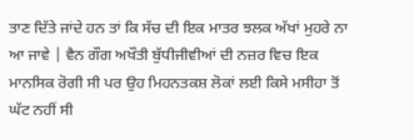ਤਾਣ ਦਿੱਤੇ ਜਾਂਦੇ ਹਨ ਤਾਂ ਕਿ ਸੱਚ ਦੀ ਇਕ ਮਾਤਰ ਝਲਕ ਅੱਖਾਂ ਮੁਹਰੇ ਨਾ ਆ ਜਾਵੇ | ਵੈਨ ਗੌਗ ਅਖੌਤੀ ਬੁੱਧੀਜੀਵੀਆਂ ਦੀ ਨਜ਼ਰ ਵਿਚ ਇਕ ਮਾਨਸਿਕ ਰੋਗੀ ਸੀ ਪਰ ਉਹ ਮਿਹਨਤਕਸ਼ ਲੋਕਾਂ ਲਈ ਕਿਸੇ ਮਸੀਹਾ ਤੋਂ ਘੱਟ ਨਹੀਂ ਸੀ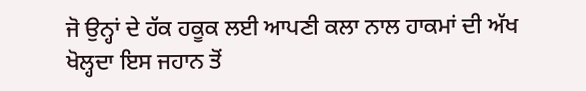ਜੋ ਉਨ੍ਹਾਂ ਦੇ ਹੱਕ ਹਕੂਕ ਲਈ ਆਪਣੀ ਕਲਾ ਨਾਲ ਹਾਕਮਾਂ ਦੀ ਅੱਖ ਖੋਲ੍ਹਦਾ ਇਸ ਜਹਾਨ ਤੋਂ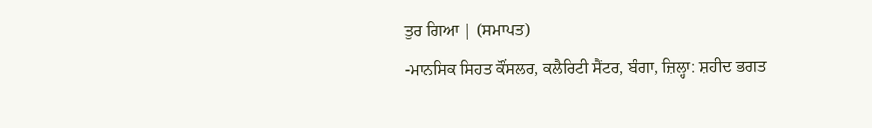ਤੁਰ ਗਿਆ | (ਸਮਾਪਤ)
-ਮਾਨਸਿਕ ਸਿਹਤ ਕੌਂਸਲਰ, ਕਲੈਰਿਟੀ ਸੈਂਟਰ, ਬੰਗਾ, ਜ਼ਿਲ੍ਹਾ: ਸ਼ਹੀਦ ਭਗਤ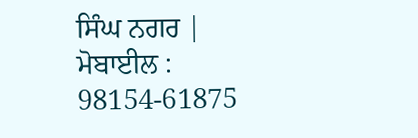ਸਿੰਘ ਨਗਰ |
ਮੋਬਾਈਲ : 98154-61875